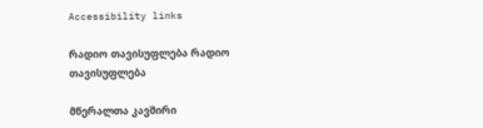Accessibility links

რადიო თავისუფლება რადიო თავისუფლება

მწერალთა კავშირი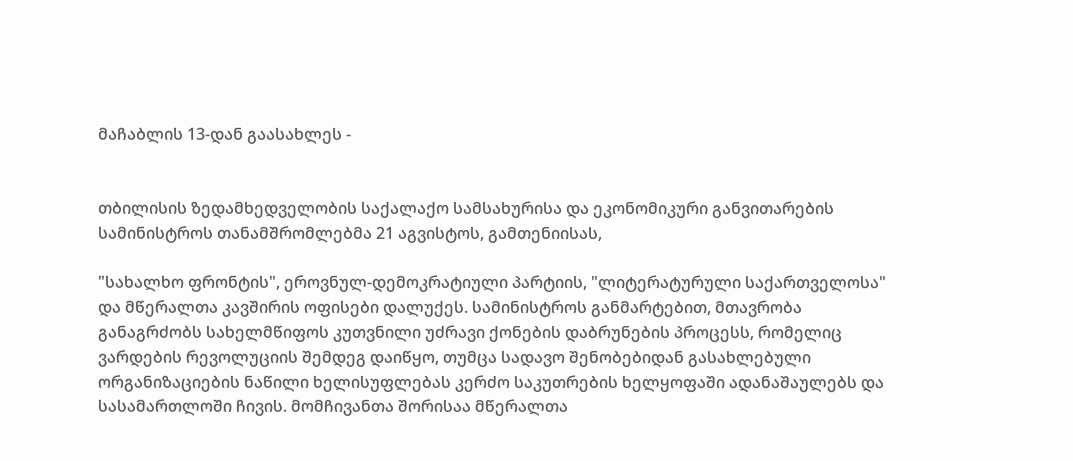მაჩაბლის 13-დან გაასახლეს -


თბილისის ზედამხედველობის საქალაქო სამსახურისა და ეკონომიკური განვითარების სამინისტროს თანამშრომლებმა 21 აგვისტოს, გამთენიისას,

"სახალხო ფრონტის", ეროვნულ-დემოკრატიული პარტიის, "ლიტერატურული საქართველოსა" და მწერალთა კავშირის ოფისები დალუქეს. სამინისტროს განმარტებით, მთავრობა განაგრძობს სახელმწიფოს კუთვნილი უძრავი ქონების დაბრუნების პროცესს, რომელიც ვარდების რევოლუციის შემდეგ დაიწყო, თუმცა სადავო შენობებიდან გასახლებული ორგანიზაციების ნაწილი ხელისუფლებას კერძო საკუთრების ხელყოფაში ადანაშაულებს და სასამართლოში ჩივის. მომჩივანთა შორისაა მწერალთა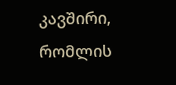კავშირი, რომლის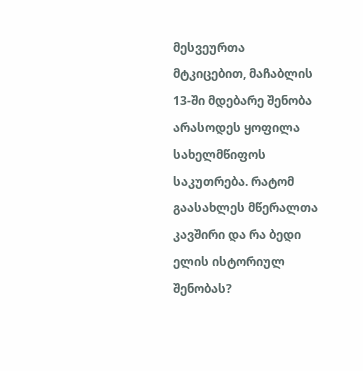მესვეურთა მტკიცებით, მაჩაბლის 13-ში მდებარე შენობა არასოდეს ყოფილა სახელმწიფოს საკუთრება. რატომ გაასახლეს მწერალთა კავშირი და რა ბედი ელის ისტორიულ შენობას?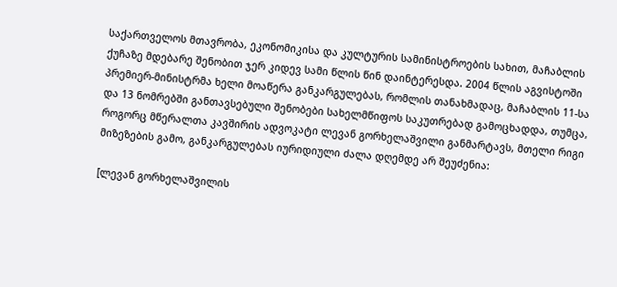საქართველოს მთავრობა, ეკონომიკისა და კულტურის სამინისტროების სახით, მაჩაბლის ქუჩაზე მდებარე შენობით ჯერ კიდევ სამი წლის წინ დაინტერესდა. 2004 წლის აგვისტოში პრემიერ-მინისტრმა ხელი მოაწერა განკარგულებას, რომლის თანახმადაც, მაჩაბლის 11-სა და 13 ნომრებში განთავსებული შენობები სახელმწიფოს საკუთრებად გამოცხადდა, თუმცა, როგორც მწერალთა კავშირის ადვოკატი ლევან გორხელაშვილი განმარტავს, მთელი რიგი მიზეზების გამო, განკარგულებას იურიდიული ძალა დღემდე არ შეუძენია:

[ლევან გორხელაშვილის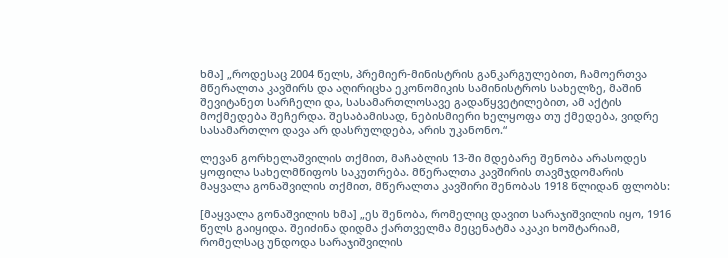ხმა] „როდესაც 2004 წელს, პრემიერ-მინისტრის განკარგულებით, ჩამოერთვა მწერალთა კავშირს და აღირიცხა ეკონომიკის სამინისტროს სახელზე, მაშინ შევიტანეთ სარჩელი და, სასამართლოსავე გადაწყვეტილებით, ამ აქტის მოქმედება შეჩერდა. შესაბამისად, ნებისმიერი ხელყოფა თუ ქმედება, ვიდრე სასამართლო დავა არ დასრულდება, არის უკანონო.“

ლევან გორხელაშვილის თქმით, მაჩაბლის 13-ში მდებარე შენობა არასოდეს ყოფილა სახელმწიფოს საკუთრება. მწერალთა კავშირის თავმჯდომარის მაყვალა გონაშვილის თქმით, მწერალთა კავშირი შენობას 1918 წლიდან ფლობს:

[მაყვალა გონაშვილის ხმა] „ეს შენობა, რომელიც დავით სარაჯიშვილის იყო, 1916 წელს გაიყიდა. შეიძინა დიდმა ქართველმა მეცენატმა აკაკი ხოშტარიამ, რომელსაც უნდოდა სარაჯიშვილის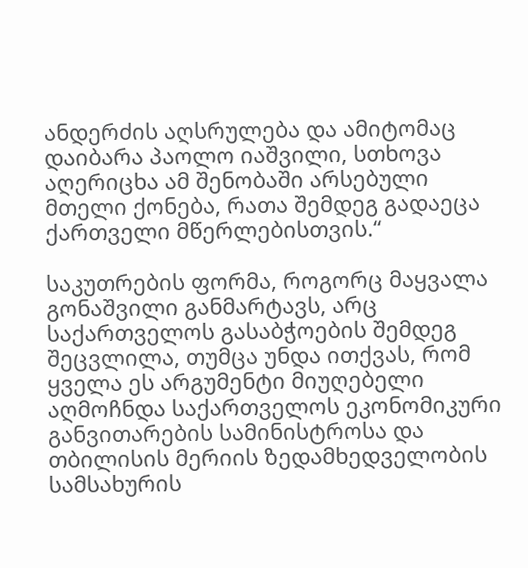ანდერძის აღსრულება და ამიტომაც დაიბარა პაოლო იაშვილი, სთხოვა აღერიცხა ამ შენობაში არსებული მთელი ქონება, რათა შემდეგ გადაეცა ქართველი მწერლებისთვის.“

საკუთრების ფორმა, როგორც მაყვალა გონაშვილი განმარტავს, არც საქართველოს გასაბჭოების შემდეგ შეცვლილა, თუმცა უნდა ითქვას, რომ ყველა ეს არგუმენტი მიუღებელი აღმოჩნდა საქართველოს ეკონომიკური განვითარების სამინისტროსა და თბილისის მერიის ზედამხედველობის სამსახურის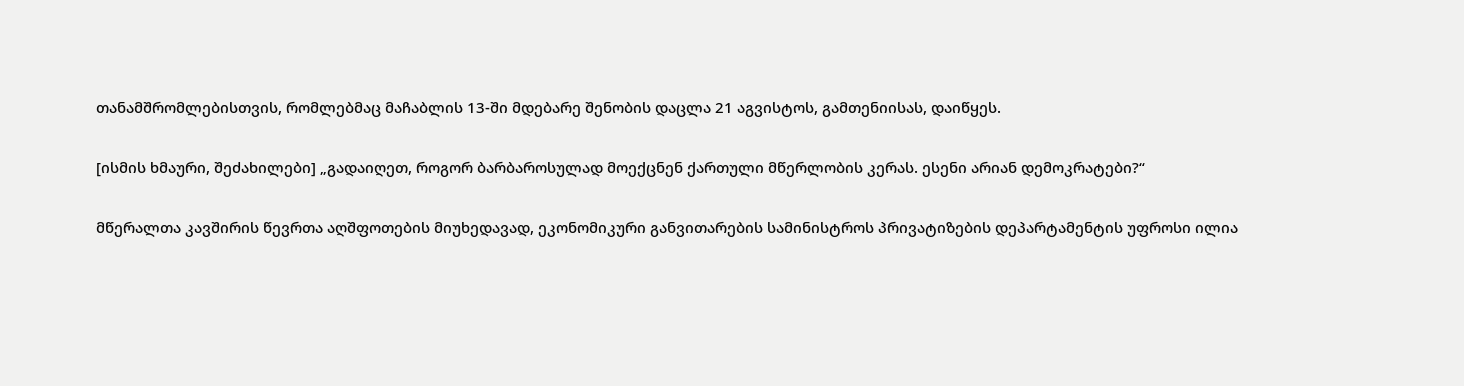თანამშრომლებისთვის, რომლებმაც მაჩაბლის 13-ში მდებარე შენობის დაცლა 21 აგვისტოს, გამთენიისას, დაიწყეს.

[ისმის ხმაური, შეძახილები] „გადაიღეთ, როგორ ბარბაროსულად მოექცნენ ქართული მწერლობის კერას. ესენი არიან დემოკრატები?“

მწერალთა კავშირის წევრთა აღშფოთების მიუხედავად, ეკონომიკური განვითარების სამინისტროს პრივატიზების დეპარტამენტის უფროსი ილია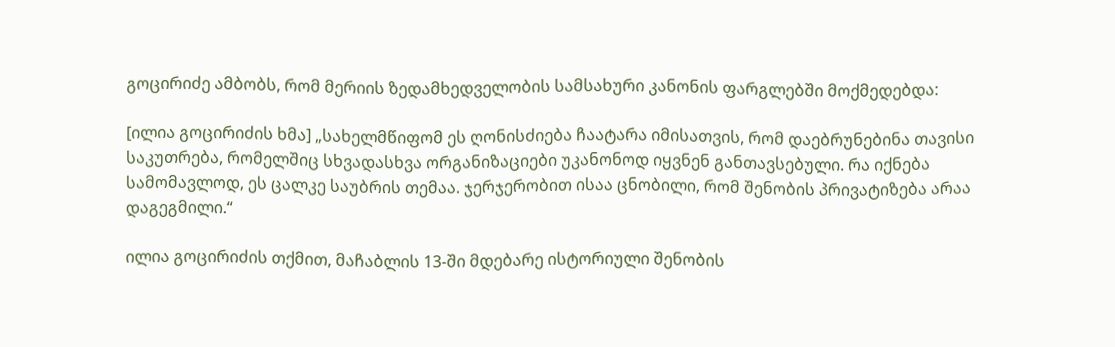გოცირიძე ამბობს, რომ მერიის ზედამხედველობის სამსახური კანონის ფარგლებში მოქმედებდა:

[ილია გოცირიძის ხმა] „სახელმწიფომ ეს ღონისძიება ჩაატარა იმისათვის, რომ დაებრუნებინა თავისი საკუთრება, რომელშიც სხვადასხვა ორგანიზაციები უკანონოდ იყვნენ განთავსებული. რა იქნება სამომავლოდ, ეს ცალკე საუბრის თემაა. ჯერჯერობით ისაა ცნობილი, რომ შენობის პრივატიზება არაა დაგეგმილი.“

ილია გოცირიძის თქმით, მაჩაბლის 13-ში მდებარე ისტორიული შენობის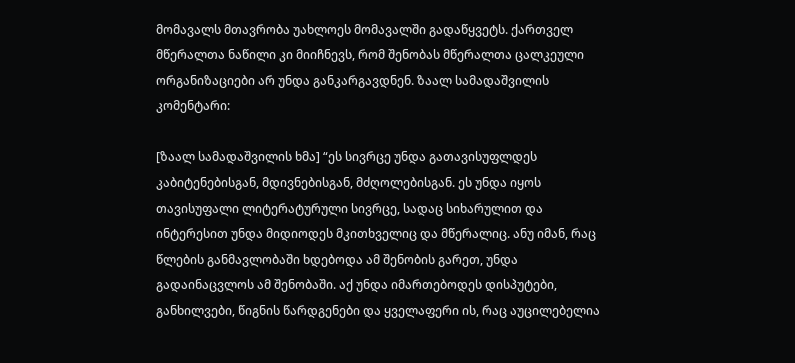მომავალს მთავრობა უახლოეს მომავალში გადაწყვეტს. ქართველ მწერალთა ნაწილი კი მიიჩნევს, რომ შენობას მწერალთა ცალკეული ორგანიზაციები არ უნდა განკარგავდნენ. ზაალ სამადაშვილის კომენტარი:

[ზაალ სამადაშვილის ხმა] “ეს სივრცე უნდა გათავისუფლდეს კაბიტენებისგან, მდივნებისგან, მძღოლებისგან. ეს უნდა იყოს თავისუფალი ლიტერატურული სივრცე, სადაც სიხარულით და ინტერესით უნდა მიდიოდეს მკითხველიც და მწერალიც. ანუ იმან, რაც წლების განმავლობაში ხდებოდა ამ შენობის გარეთ, უნდა გადაინაცვლოს ამ შენობაში. აქ უნდა იმართებოდეს დისპუტები, განხილვები, წიგნის წარდგენები და ყველაფერი ის, რაც აუცილებელია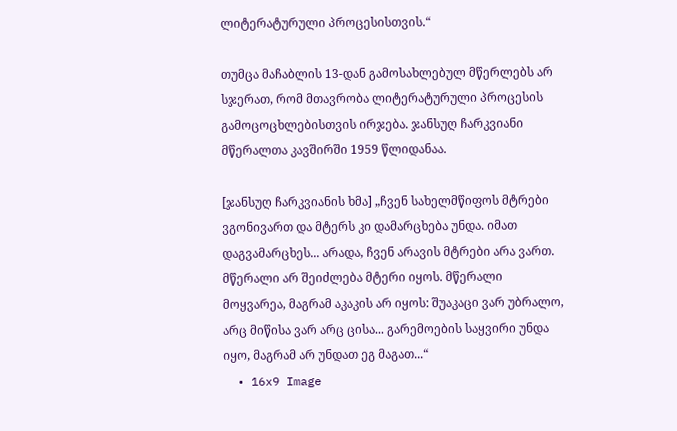ლიტერატურული პროცესისთვის.“

თუმცა მაჩაბლის 13-დან გამოსახლებულ მწერლებს არ სჯერათ, რომ მთავრობა ლიტერატურული პროცესის გამოცოცხლებისთვის ირჯება. ჯანსუღ ჩარკვიანი მწერალთა კავშირში 1959 წლიდანაა.

[ჯანსუღ ჩარკვიანის ხმა] „ჩვენ სახელმწიფოს მტრები ვგონივართ და მტერს კი დამარცხება უნდა. იმათ დაგვამარცხეს... არადა, ჩვენ არავის მტრები არა ვართ. მწერალი არ შეიძლება მტერი იყოს. მწერალი მოყვარეა, მაგრამ აკაკის არ იყოს: შუაკაცი ვარ უბრალო, არც მიწისა ვარ არც ცისა... გარემოების საყვირი უნდა იყო, მაგრამ არ უნდათ ეგ მაგათ...“
  • 16x9 Image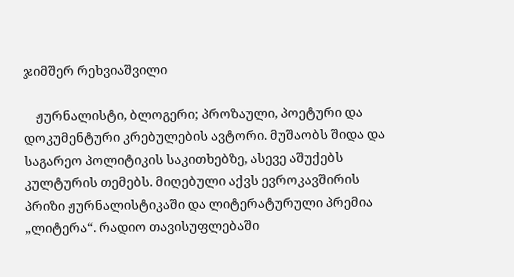ჯიმშერ რეხვიაშვილი

    ჟურნალისტი, ბლოგერი; პროზაული, პოეტური და დოკუმენტური კრებულების ავტორი. მუშაობს შიდა და საგარეო პოლიტიკის საკითხებზე, ასევე აშუქებს კულტურის თემებს. მიღებული აქვს ევროკავშირის პრიზი ჟურნალისტიკაში და ლიტერატურული პრემია „ლიტერა“. რადიო თავისუფლებაში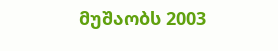მუშაობს 2003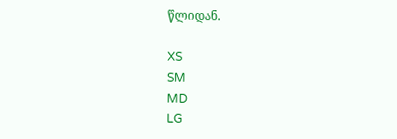წლიდან.

XS
SM
MD
LG